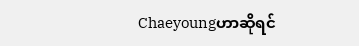Chaeyoungဟာဆိုရင်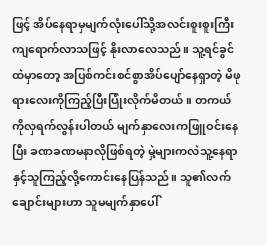ဖြင့် အိပ်နေရာမှမျက်လုံးပေါ်သို့အလင်းစူးစူးကြီးကျရောက်လာသဖြင့် နိုးလာလေသည်။ သူ့ရင်ခွင်ထဲမှာတော့ အပြစ်ကင်းစင်စွာအိပ်ပျော်နေရှာတဲ့ မိဖုရားလေးကိုကြည့်ပြီးပြုံးလိုက်မိတယ်။ တကယ်ကိုလှရက်လွန်းပါတယ် မျက်နှာလေးကဖြူဝင်းနေပြီး ခဏခဏမနာလိုဖြစ်ရတဲ့ မှဲ့များကလဲသူ့နေရာနှင့်သူကြည့်လို့ကောင်းနေပြန်သည်။ သူ၏လက်ချောင်းများဟာ သူမမျက်နှာပေါ်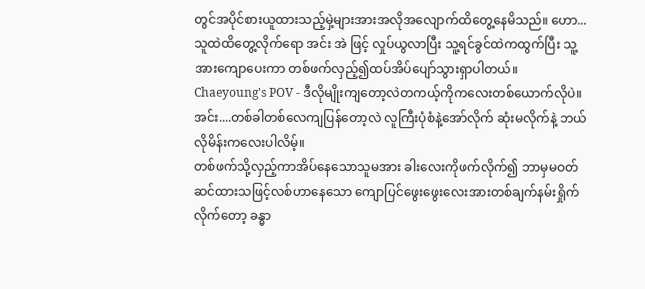တွင်အပိုင်စားယူထားသည့်မှဲ့များအားအလိုအလျောက်ထိတွေ့နေမိသည်။ ဟော...သူထဲထိတွေ့လိုက်ရော အင်း အဲ ဖြင့် လှုပ်ယွလာပြီး သူ့ရင်ခွင်ထဲကထွက်ပြီး သူ့အားကျောပေးကာ တစ်ဖက်လှည့်၍ထပ်အိပ်ပျော်သွားရှာပါတယ်။
Chaeyoung's POV - ဒီလိုမျိုးကျတော့လဲတကယ့်ကိုကလေးတစ်ယောက်လိုပဲ။ အင်း....တစ်ခါတစ်လေကျပြန်တော့လဲ လူကြီးပုံစံနဲ့အော်လိုက် ဆုံးမလိုက်နဲ့ ဘယ်လိုမိန်းကလေးပါလိမ့်။
တစ်ဖက်သို့လှည့်ကာအိပ်နေသောသူမအား ခါးလေးကိုဖက်လိုက်၍ ဘာမှမဝတ်ဆင်ထားသဖြင့်လစ်ဟာနေသော ကျောပြင်ဖွေးဖွေးလေးအားတစ်ချက်နမ်းရှိုက်လိုက်တော့ ခန္ဓာ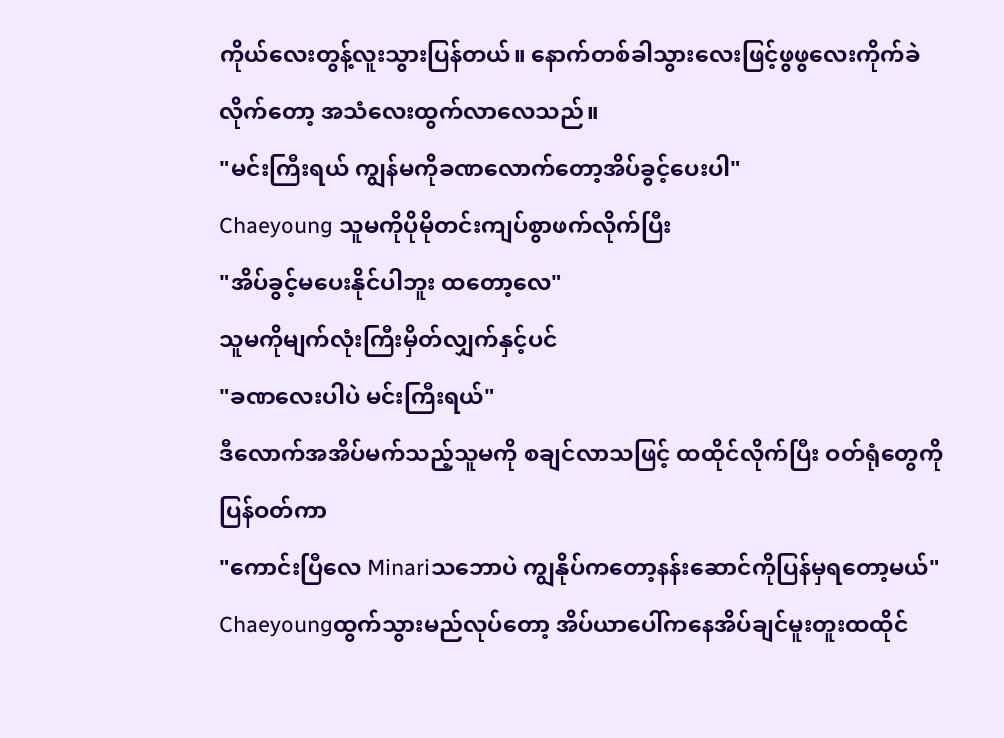ကိုယ်လေးတွန့်လူးသွားပြန်တယ်။ နောက်တစ်ခါသွားလေးဖြင့်ဖွဖွလေးကိုက်ခဲလိုက်တော့ အသံလေးထွက်လာလေသည်။
"မင်းကြီးရယ် ကျွန်မကိုခဏလောက်တော့အိပ်ခွင့်ပေးပါ"
Chaeyoung သူမကိုပိုမိုတင်းကျပ်စွာဖက်လိုက်ပြီး
"အိပ်ခွင့်မပေးနိုင်ပါဘူး ထတော့လေ"
သူမကိုမျက်လုံးကြီးမှိတ်လျှက်နှင့်ပင်
"ခဏလေးပါပဲ မင်းကြီးရယ်"
ဒီလောက်အအိပ်မက်သည့်သူမကို စချင်လာသဖြင့် ထထိုင်လိုက်ပြီး ဝတ်ရုံတွေကိုပြန်ဝတ်ကာ
"ကောင်းပြီလေ Minariသဘောပဲ ကျွနိုပ်ကတော့နန်းဆောင်ကိုပြန်မှရတော့မယ်"
Chaeyoungထွက်သွားမည်လုပ်တော့ အိပ်ယာပေါ်ကနေအိပ်ချင်မူးတူးထထိုင်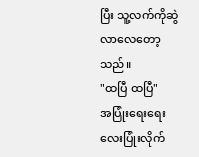ပြီး သူ့လက်ကိုဆွဲလာလေတော့သည်။
"ထပြီ ထပြီ"
အပြုံးရေးရေးလေးပြုံးလိုက်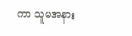ကာ သူမအနား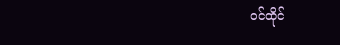ဝင်ထိုင်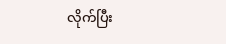လိုက်ပြီး